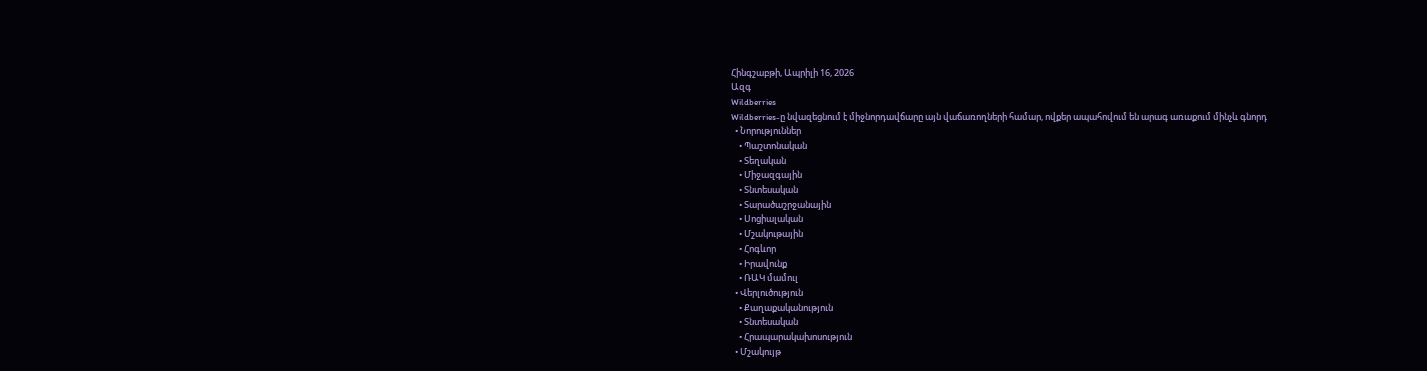Հինգշաբթի, Ապրիլի 16, 2026
Ազգ
Wildberries
Wildberries-ը նվազեցնում է միջնորդավճարը այն վաճառողների համար, ովքեր ապահովում են արագ առաքում մինչև գնորդ
  • Նորություններ
    • Պաշտոնական
    • Տեղական
    • Միջազգային
    • Տնտեսական
    • Տարածաշրջանային
    • Սոցիալական
    • Մշակութային
    • Հոգևոր
    • Իրավունք
    • ՌԱԿ մամուլ
  • Վերլուծություն
    • Քաղաքականություն
    • Տնտեսական
    • Հրապարակախոսություն
  • Մշակույթ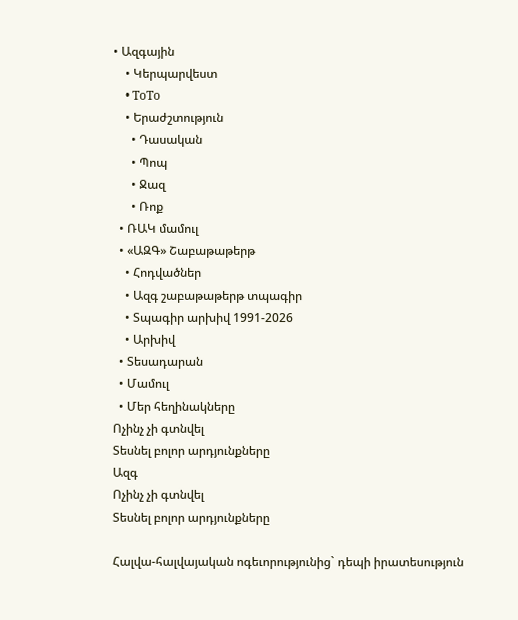• Ազգային
    • Կերպարվեստ
    • ToTo
    • Երաժշտություն
      • Դասական
      • Պոպ
      • Ջազ
      • Ռոք
  • ՌԱԿ մամուլ
  • «ԱԶԳ» Շաբաթաթերթ
    • Հոդվածներ
    • Ազգ շաբաթաթերթ տպագիր
    • Տպագիր արխիվ 1991-2026
    • Արխիվ
  • Տեսադարան
  • Մամուլ
  • Մեր հեղինակները
Ոչինչ չի գտնվել
Տեսնել բոլոր արդյունքները
Ազգ
Ոչինչ չի գտնվել
Տեսնել բոլոր արդյունքները

Հալվա-հալվայական ոգեւորությունից` դեպի իրատեսություն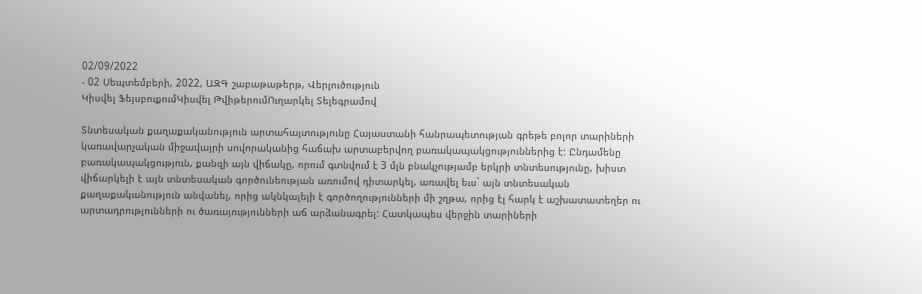02/09/2022
- 02 Սեպտեմբերի, 2022, ԱԶԳ շաբաթաթերթ, Վերլուծություն
Կիսվել ՖեյսբուքումԿիսվել ԹվիթերումՈւղարկել Տելեգրամով

Տնտեսական քաղաքականություն արտահայտությունը Հայաստանի հանրապետության գրեթե բոլոր տարիների կառավարչական միջավայրի սովորականից հաճախ արտաբերվող բառակապակցություններից է: Ընդամենը բառակապակցություն, քանզի այն վիճակը, որում գտնվում է 3 մլն բնակչությամբ երկրի տնտեսությունը, խիստ վիճարկելի է այն տնտեսական գործունեության առումով դիտարկել, առավել եւս` այն տնտեսական քաղաքականություն անվանել, որից ակնկալելի է գործողությունների մի շղթա, որից էլ հարկ է աշխատատեղեր ու արտադրությունների ու ծառայությունների աճ արձանագրել: Հատկապես վերջին տարիների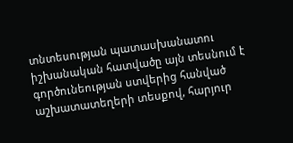տնտեսության պատասխանատու իշխանական հատվածը այն տեսնում է գործունեության ստվերից հանված աշխատատեղերի տեսքով, հարյուր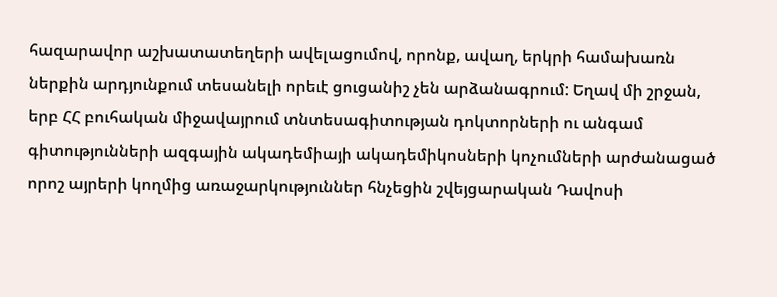հազարավոր աշխատատեղերի ավելացումով, որոնք, ավաղ, երկրի համախառն ներքին արդյունքում տեսանելի որեւէ ցուցանիշ չեն արձանագրում: Եղավ մի շրջան, երբ ՀՀ բուհական միջավայրում տնտեսագիտության դոկտորների ու անգամ գիտությունների ազգային ակադեմիայի ակադեմիկոսների կոչումների արժանացած որոշ այրերի կողմից առաջարկություններ հնչեցին շվեյցարական Դավոսի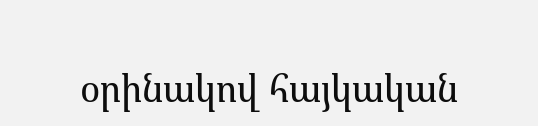օրինակով հայկական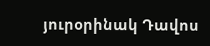յուրօրինակ Դավոս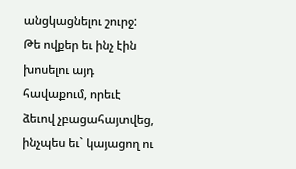անցկացնելու շուրջ: Թե ովքեր եւ ինչ էին խոսելու այդ հավաքում, որեւէ ձեւով չբացահայտվեց, ինչպես եւ` կայացող ու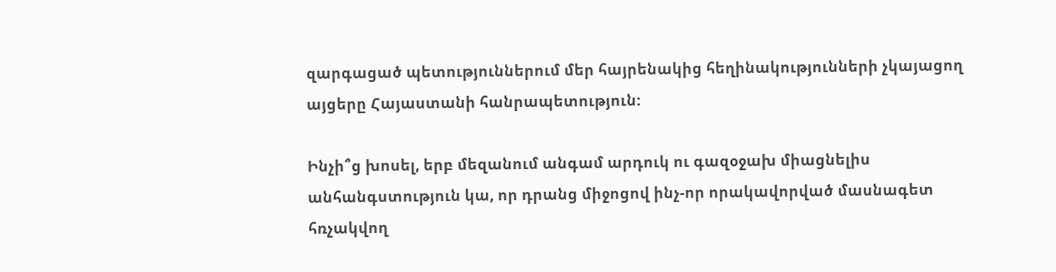զարգացած պետություններում մեր հայրենակից հեղինակությունների չկայացող այցերը Հայաստանի հանրապետություն:

Ինչի՞ց խոսել, երբ մեզանում անգամ արդուկ ու գազօջախ միացնելիս անհանգստություն կա, որ դրանց միջոցով ինչ-որ որակավորված մասնագետ հռչակվող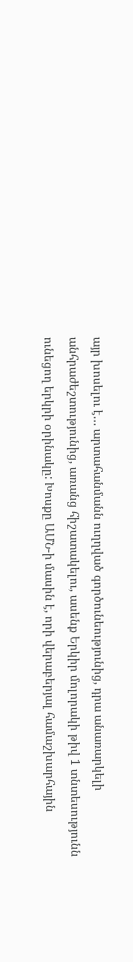այր խոսելու է… արտահանմանն ուղղված գործունեությունից, դրա անառարկելի անհրաժեշտությունից, առանց հիշատակելու, ասենք Երկիր մոլորակի թիվ 1 տնտեսությունն ունեցող երկրի օրինակը: Խոսքը ԱՄՆ-ի մասին է, որի վերաբերյալ համաշխարհային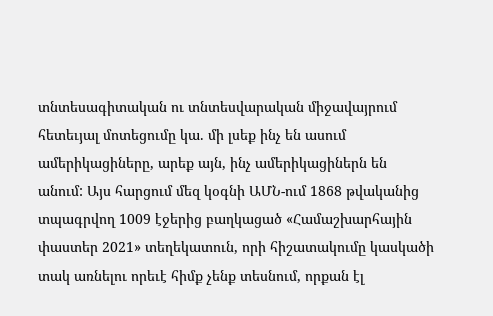տնտեսագիտական ու տնտեսվարական միջավայրում հետեւյալ մոտեցումը կա. մի լսեք ինչ են ասում ամերիկացիները, արեք այն, ինչ ամերիկացիներն են անում: Այս հարցում մեզ կօգնի ԱՄՆ-ում 1868 թվականից տպագրվող 1009 էջերից բաղկացած «Համաշխարհային փաստեր 2021» տեղեկատուն, որի հիշատակումը կասկածի տակ առնելու որեւէ հիմք չենք տեսնում, որքան էլ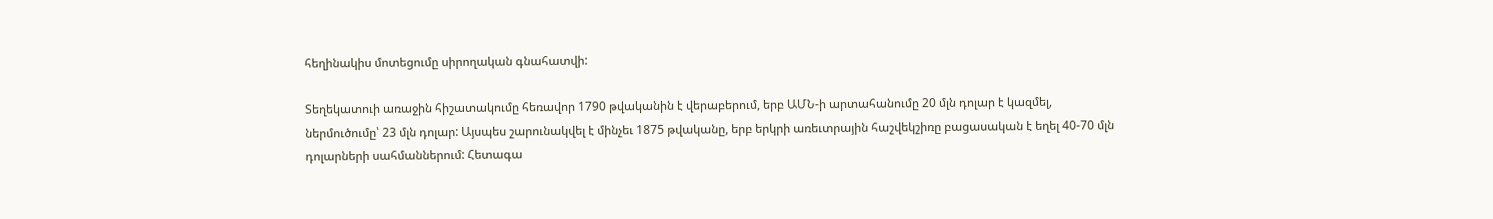հեղինակիս մոտեցումը սիրողական գնահատվի:

Տեղեկատուի առաջին հիշատակումը հեռավոր 1790 թվականին է վերաբերում, երբ ԱՄՆ-ի արտահանումը 20 մլն դոլար է կազմել, ներմուծումը՝ 23 մլն դոլար: Այսպես շարունակվել է մինչեւ 1875 թվականը, երբ երկրի առեւտրային հաշվեկշիռը բացասական է եղել 40-70 մլն դոլարների սահմաններում: Հետագա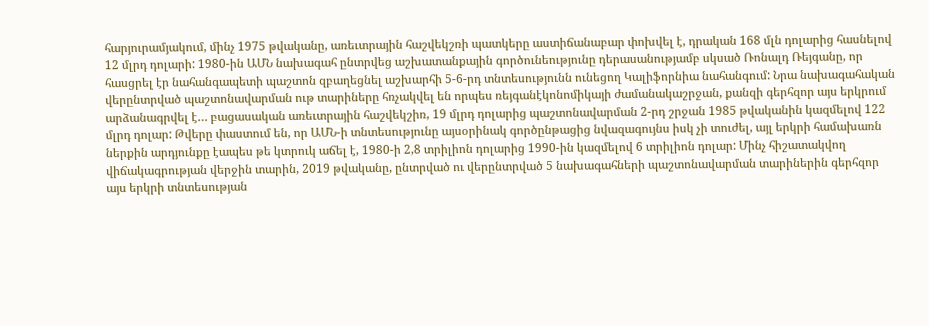հարյուրամյակում, մինչ 1975 թվականը, առեւտրային հաշվեկշռի պատկերը աստիճանաբար փոխվել է, դրական 168 մլն դոլարից հասնելով 12 մլրդ դոլարի: 1980-ին ԱՄՆ նախագահ ընտրվեց աշխատանքային գործունեությունը դերասանությամբ սկսած Ռոնալդ Ռեյգանը, որ հասցրել էր նահանգապետի պաշտոն զբաղեցնել աշխարհի 5-6-րդ տնտեսությունն ունեցող Կալիֆորնիա նահանգում: Նրա նախագահական վերընտրված պաշտոնավարման ութ տարիները հռչակվել են որպես ռեյգանէկոնոմիկայի ժամանակաշրջան, քանզի գերհզոր այս երկրում արձանագրվել է… բացասական առեւտրային հաշվեկշիռ, 19 մլրդ դոլարից պաշտոնավարման 2-րդ շրջան 1985 թվականին կազմելով 122 մլրդ դոլար: Թվերը փաստում են, որ ԱՄՆ-ի տնտեսությունը այսօրինակ գործընթացից նվազագույնս իսկ չի տուժել, այլ երկրի համախառն ներքին արդյունքը էապես թե կտրուկ աճել է, 1980-ի 2,8 տրիլիոն դոլարից 1990-ին կազմելով 6 տրիլիոն դոլար: Մինչ հիշատակվող վիճակագրության վերջին տարին, 2019 թվականը, ընտրված ու վերընտրված 5 նախագահների պաշտոնավարման տարիներին գերհզոր այս երկրի տնտեսության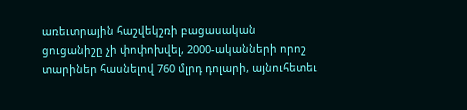առեւտրային հաշվեկշռի բացասական ցուցանիշը չի փոփոխվել, 2000-ականների որոշ տարիներ հասնելով 760 մլրդ դոլարի, այնուհետեւ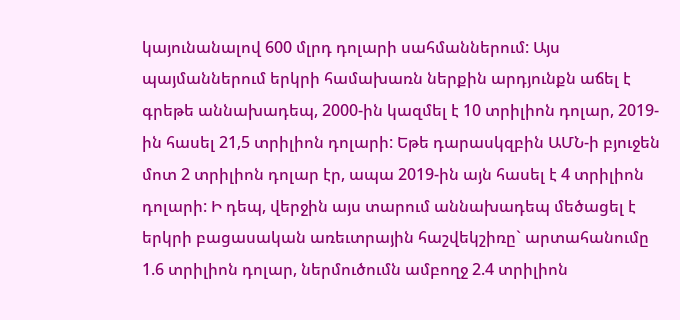կայունանալով 600 մլրդ դոլարի սահմաններում: Այս պայմաններում երկրի համախառն ներքին արդյունքն աճել է գրեթե աննախադեպ, 2000-ին կազմել է 10 տրիլիոն դոլար, 2019-ին հասել 21,5 տրիլիոն դոլարի: Եթե դարասկզբին ԱՄՆ-ի բյուջեն մոտ 2 տրիլիոն դոլար էր, ապա 2019-ին այն հասել է 4 տրիլիոն դոլարի: Ի դեպ, վերջին այս տարում աննախադեպ մեծացել է երկրի բացասական առեւտրային հաշվեկշիռը` արտահանումը 1.6 տրիլիոն դոլար, ներմուծումն ամբողջ 2.4 տրիլիոն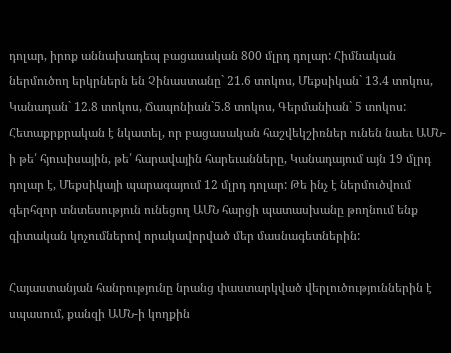դոլար, իրոք աննախադեպ բացասական 800 մլրդ դոլար: Հիմնական ներմուծող երկրներն են Չինաստանը` 21.6 տոկոս, Մեքսիկան` 13.4 տոկոս, Կանադան` 12.8 տոկոս, Ճապոնիան`5.8 տոկոս, Գերմանիան` 5 տոկոս: Հետաքրքրական է նկատել, որ բացասական հաշվեկշիռներ ունեն նաեւ ԱՄՆ-ի թե՛ հյուսիսային, թե՛ հարավային հարեւանները, Կանադայում այն 19 մլրդ դոլար է, Մեքսիկայի պարագայում 12 մլրդ դոլար: Թե ինչ է ներմուծվում գերհզոր տնտեսություն ունեցող ԱՄՆ հարցի պատասխանը թողնում ենք գիտական կոչումներով որակավորված մեր մասնագետներին:

Հայաստանյան հանրությունը նրանց փաստարկված վերլուծություններին է սպասում, քանզի ԱՄՆ-ի կողքին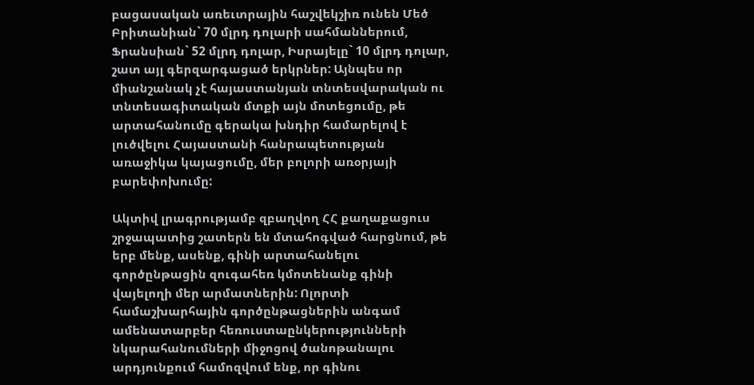բացասական առեւտրային հաշվեկշիռ ունեն Մեծ Բրիտանիան` 70 մլրդ դոլարի սահմաններում, Ֆրանսիան` 52 մլրդ դոլար, Իսրայելը` 10 մլրդ դոլար, շատ այլ գերզարգացած երկրներ: Այնպես որ միանշանակ չէ հայաստանյան տնտեսվարական ու տնտեսագիտական մտքի այն մոտեցումը, թե արտահանումը գերակա խնդիր համարելով է լուծվելու Հայաստանի հանրապետության առաջիկա կայացումը, մեր բոլորի առօրյայի բարեփոխումը:

Ակտիվ լրագրությամբ զբաղվող ՀՀ քաղաքացուս շրջապատից շատերն են մտահոգված հարցնում, թե երբ մենք, ասենք, գինի արտահանելու գործընթացին զուգահեռ կմոտենանք գինի վայելողի մեր արմատներին: Ոլորտի համաշխարհային գործընթացներին անգամ ամենատարբեր հեռուստաընկերությունների նկարահանումների միջոցով ծանոթանալու արդյունքում համոզվում ենք, որ գինու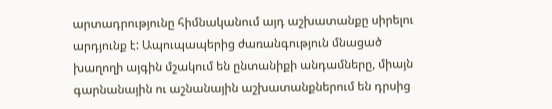արտադրությունը հիմնականում այդ աշխատանքը սիրելու արդյունք է: Ապուպապերից ժառանգություն մնացած խաղողի այգին մշակում են ընտանիքի անդամները, միայն գարնանային ու աշնանային աշխատանքներում են դրսից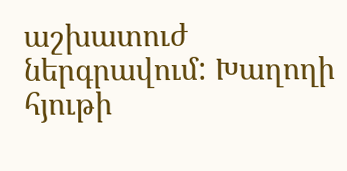աշխատուժ ներգրավում: Խաղողի հյութի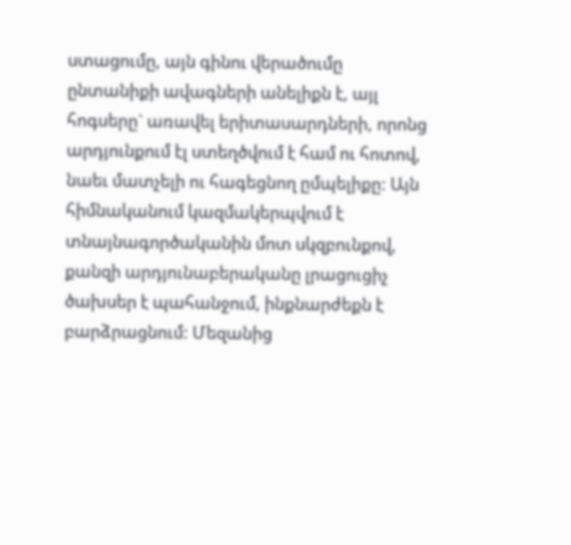ստացումը, այն գինու վերածումը ընտանիքի ավագների անելիքն է, այլ հոգսերը` առավել երիտասարդների, որոնց արդյունքում էլ ստեղծվում է համ ու հոտով, նաեւ մատչելի ու հագեցնող ըմպելիքը: Այն հիմնականում կազմակերպվում է տնայնագործականին մոտ սկզբունքով, քանզի արդյունաբերականը լրացուցիչ ծախսեր է պահանջում, ինքնարժեքն է բարձրացնում: Մեզանից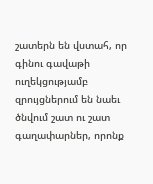շատերն են վստահ, որ գինու գավաթի ուղեկցությամբ զրույցներում են նաեւ ծնվում շատ ու շատ գաղափարներ, որոնք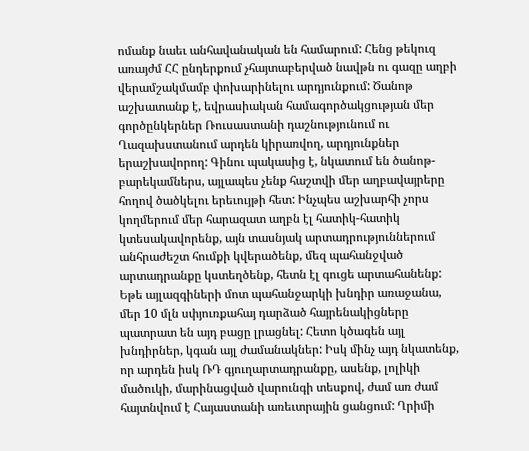ոմանք նաեւ անհավանական են համարում: Հենց թեկուզ առայժմ ՀՀ ընդերքում չհայտաբերված նավթն ու գազը աղբի վերամշակմամբ փոխարինելու արդյունքում: Ծանոթ աշխատանք է, եվրասիական համագործակցության մեր գործընկերներ Ռուսաստանի դաշնությունում ու Ղազախստանում արդեն կիրառվող, արդյունքներ երաշխավորող: Գինու պակասից է, նկատում են ծանոթ-բարեկամներս, այլապես չենք հաշտվի մեր աղբավայրերը հողով ծածկելու երեւույթի հետ: Ինչպես աշխարհի չորս կողմերում մեր հարազատ աղբն էլ հատիկ-հատիկ կտեսակավորենք, այն տասնյակ արտադրություններում անհրաժեշտ հումքի կվերածենք, մեզ պահանջված արտադրանքը կստեղծենք, հետն էլ գուցե արտահանենք: Եթե այլազգիների մոտ պահանջարկի խնդիր առաջանա, մեր 10 մլն սփյուռքահայ դարձած հայրենակիցները պատրատ են այդ բացը լրացնել: Հետո կծագեն այլ խնդիրներ, կգան այլ ժամանակներ: Իսկ մինչ այդ նկատենք, որ արդեն իսկ ՌԴ գյուղարտադրանքը, ասենք, լոլիկի մածուկի, մարինացված վարունգի տեսքով, ժամ առ ժամ հայտնվում է Հայաստանի առեւտրային ցանցում: Ղրիմի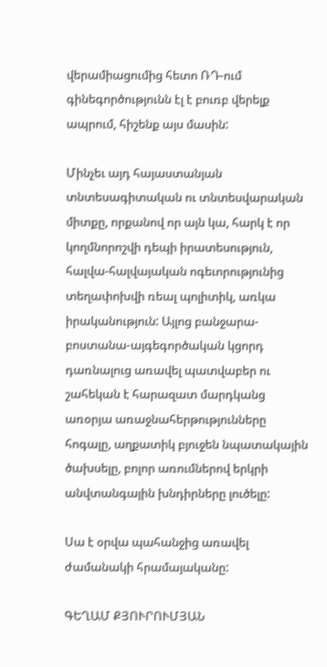վերամիացումից հետո ՌԴ-ում գինեգործությունն էլ է բուռբ վերելք ապրում, հիշենք այս մասին:

Մինչեւ այդ հայաստանյան տնտեսագիտական ու տնտեսվարական միտքը, որքանով որ այն կա, հարկ է որ կողմնորոշվի դեպի իրատեսություն, հալվա-հալվայական ոգեւորությունից տեղափոխվի ռեալ պոլիտիկ, առկա իրականություն: Այլոց բանջարա-բոստանա-այգեգործական կցորդ դառնալուց առավել պատվաբեր ու շահեկան է հարազատ մարդկանց առօրյա առաջնահերթությունները հոգալը, աղքատիկ բյուջեն նպատակային ծախսելը, բոլոր առումներով երկրի անվտանգային խնդիրները լուծելը:

Սա է օրվա պահանջից առավել ժամանակի հրամայականը:

ԳԵՂԱՄ ՔՅՈՒՐՈՒՄՅԱՆ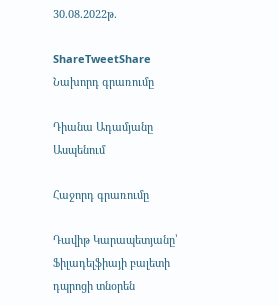30.08.2022թ.

ShareTweetShare
Նախորդ գրառումը

Դիանա Ադամյանը Ասպենում

Հաջորդ գրառումը

Դավիթ Կարապետյանը՝ Ֆիլադելֆիայի բալետի դպրոցի տնօրեն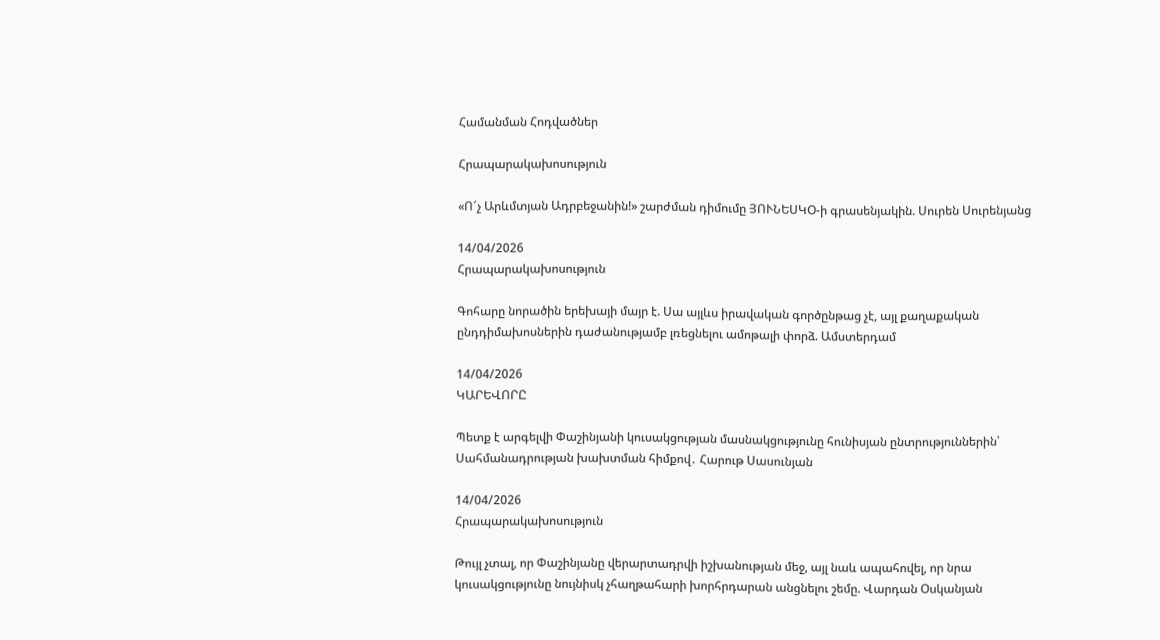Համանման Հոդվածներ

Հրապարակախոսություն

«Ո՜չ Արևմտյան Ադրբեջանին!» շարժման դիմումը ՅՈՒՆԵՍԿՕ-ի գրասենյակին. Սուրեն Սուրենյանց

14/04/2026
Հրապարակախոսություն

Գոհարը նորածին երեխայի մայր է. Սա այլևս իրավական գործընթաց չէ, այլ քաղաքական ընդդիմախոսներին դաժանությամբ լռեցնելու ամոթալի փորձ. Ամստերդամ

14/04/2026
ԿԱՐԵՎՈՐԸ

Պետք է արգելվի Փաշինյանի կուսակցության մասնակցությունը հունիսյան ընտրություններին՝ Սահմանադրության խախտման հիմքով․ Հարութ Սասունյան

14/04/2026
Հրապարակախոսություն

Թույլ չտալ, որ Փաշինյանը վերարտադրվի իշխանության մեջ, այլ նաև ապահովել, որ նրա կուսակցությունը նույնիսկ չհաղթահարի խորհրդարան անցնելու շեմը. Վարդան Օսկանյան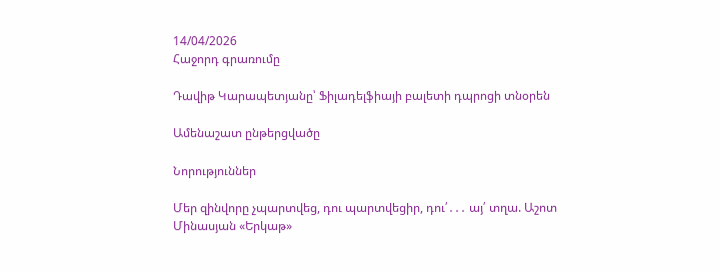14/04/2026
Հաջորդ գրառումը

Դավիթ Կարապետյանը՝ Ֆիլադելֆիայի բալետի դպրոցի տնօրեն

Ամենաշատ ընթերցվածը

Նորություններ

Մեր զինվորը չպարտվեց, դու պարտվեցիր, դու՛․․․ այ՛ տղա. Աշոտ Մինասյան «Երկաթ»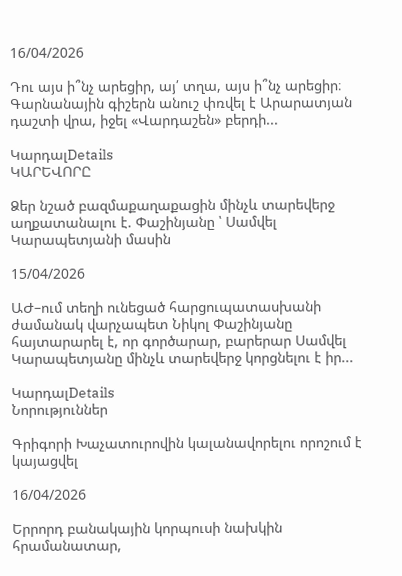16/04/2026

Դու այս ի՞նչ արեցիր, այ՛ տղա, այս ի՞նչ արեցիր։ Գարնանային գիշերն անուշ փռվել է Արարատյան դաշտի վրա, իջել «Վարդաշեն» բերդի...

ԿարդալDetails
ԿԱՐԵՎՈՐԸ

Ձեր նշած բազմաքաղաքացին մինչև տարեվերջ աղքատանալու է. Փաշինյանը ՝ Սամվել Կարապետյանի մասին

15/04/2026

ԱԺ–ում տեղի ունեցած հարցուպատասխանի ժամանակ վարչապետ Նիկոլ Փաշինյանը հայտարարել է, որ գործարար, բարերար Սամվել Կարապետյանը մինչև տարեվերջ կորցնելու է իր...

ԿարդալDetails
Նորություններ

Գրիգորի Խաչատուրովին կալանավորելու որոշում է կայացվել

16/04/2026

Երրորդ բանակային կորպուսի նախկին հրամանատար,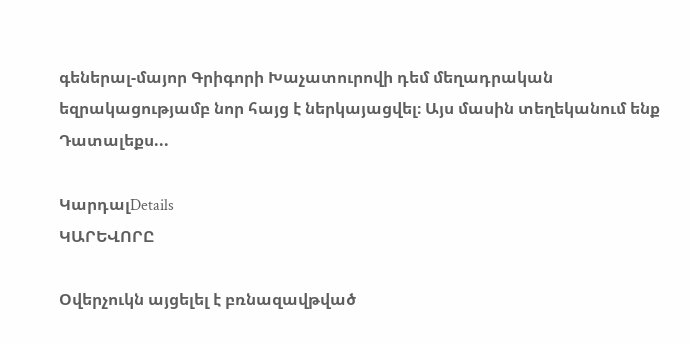գեներալ-մայոր Գրիգորի Խաչատուրովի դեմ մեղադրական եզրակացությամբ նոր հայց է ներկայացվել։ Այս մասին տեղեկանում ենք Դատալեքս...

ԿարդալDetails
ԿԱՐԵՎՈՐԸ

Օվերչուկն այցելել է բռնազավթված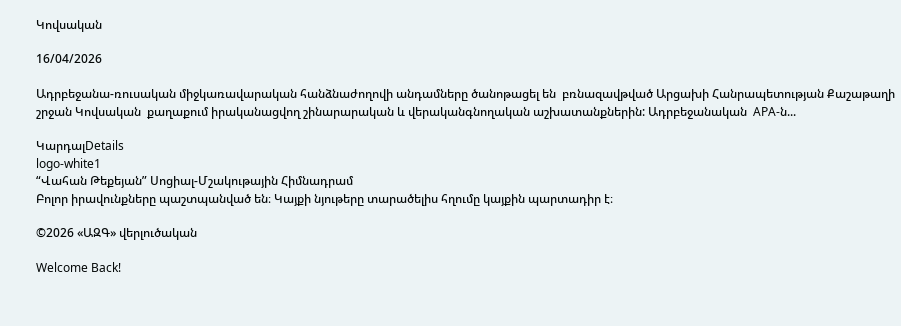Կովսական

16/04/2026

Ադրբեջանա-ռուսական միջկառավարական հանձնաժողովի անդամները ծանոթացել են  բռնազավթված Արցախի Հանրապետության Քաշաթաղի շրջան Կովսական  քաղաքում իրականացվող շինարարական և վերականգնողական աշխատանքներին: Ադրբեջանական  APA-ն...

ԿարդալDetails
logo-white1
“Վահան Թեքեյան” Սոցիալ-Մշակութային Հիմնադրամ
Բոլոր իրավունքները պաշտպանված են։ Կայքի նյութերը տարածելիս հղումը կայքին պարտադիր է։

©2026 «ԱԶԳ» վերլուծական

Welcome Back!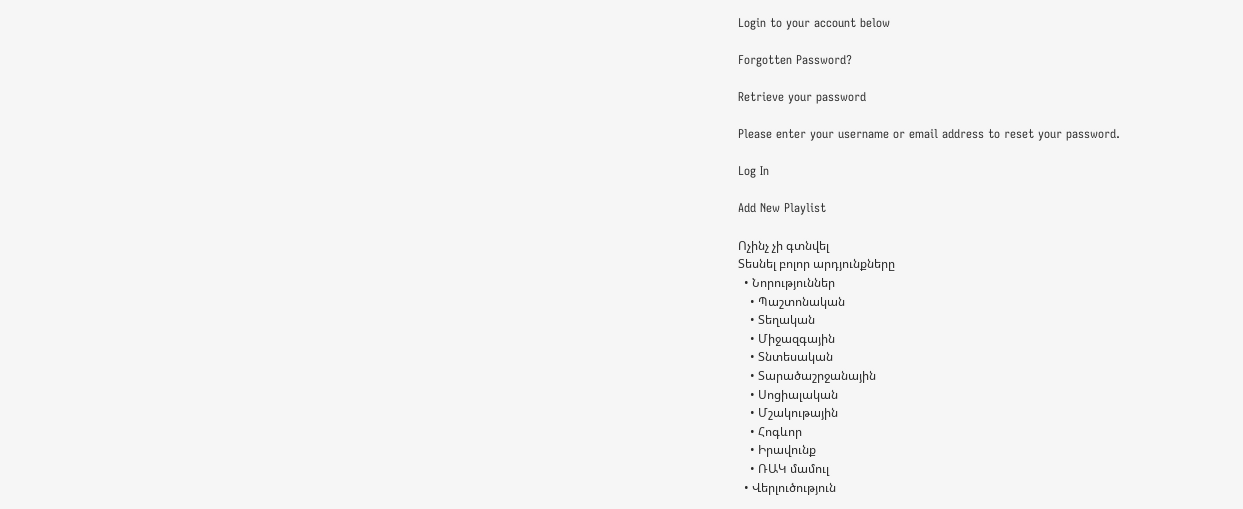Login to your account below

Forgotten Password?

Retrieve your password

Please enter your username or email address to reset your password.

Log In

Add New Playlist

Ոչինչ չի գտնվել
Տեսնել բոլոր արդյունքները
  • Նորություններ
    • Պաշտոնական
    • Տեղական
    • Միջազգային
    • Տնտեսական
    • Տարածաշրջանային
    • Սոցիալական
    • Մշակութային
    • Հոգևոր
    • Իրավունք
    • ՌԱԿ մամուլ
  • Վերլուծություն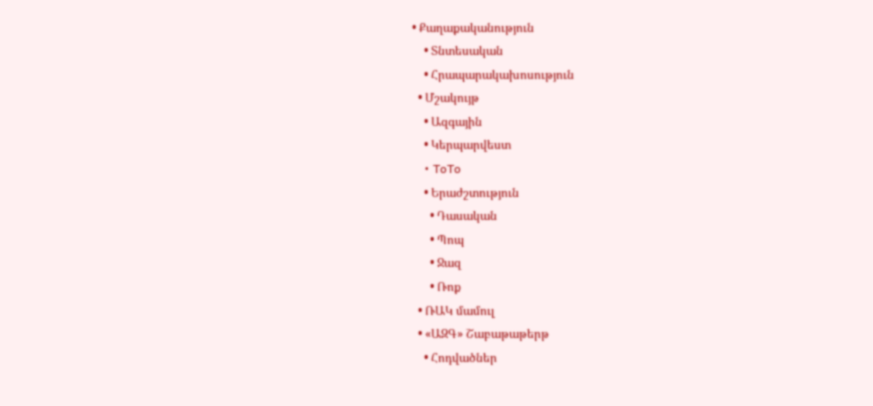• Քաղաքականություն
    • Տնտեսական
    • Հրապարակախոսություն
  • Մշակույթ
    • Ազգային
    • Կերպարվեստ
    • ToTo
    • Երաժշտություն
      • Դասական
      • Պոպ
      • Ջազ
      • Ռոք
  • ՌԱԿ մամուլ
  • «ԱԶԳ» Շաբաթաթերթ
    • Հոդվածներ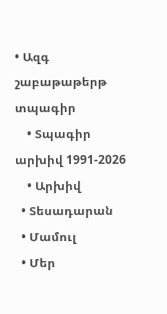• Ազգ շաբաթաթերթ տպագիր
    • Տպագիր արխիվ 1991-2026
    • Արխիվ
  • Տեսադարան
  • Մամուլ
  • Մեր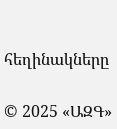հեղինակները

© 2025 «ԱԶԳ»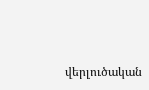վերլուծական